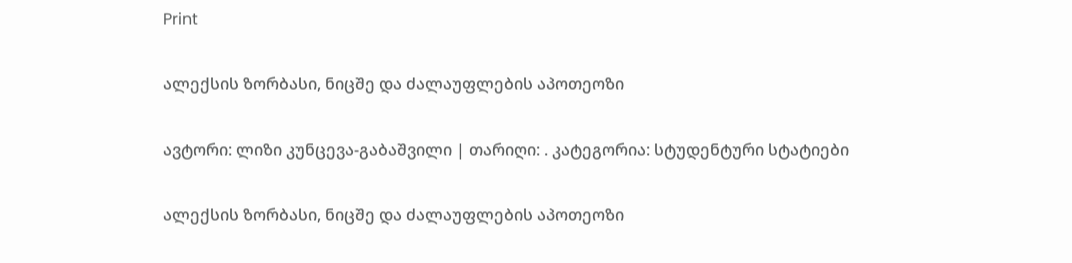Print

ალექსის ზორბასი, ნიცშე და ძალაუფლების აპოთეოზი

ავტორი: ლიზი კუნცევა-გაბაშვილი | თარიღი: . კატეგორია: სტუდენტური სტატიები

ალექსის ზორბასი, ნიცშე და ძალაუფლების აპოთეოზი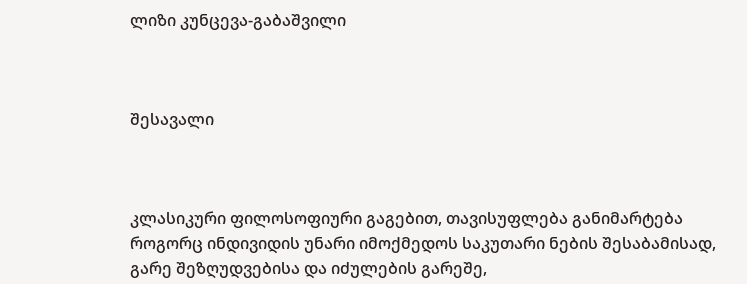ლიზი კუნცევა-გაბაშვილი



შესავალი



კლასიკური ფილოსოფიური გაგებით, თავისუფლება განიმარტება როგორც ინდივიდის უნარი იმოქმედოს საკუთარი ნების შესაბამისად, გარე შეზღუდვებისა და იძულების გარეშე,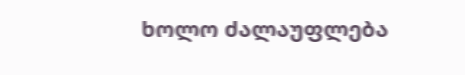ხოლო ძალაუფლება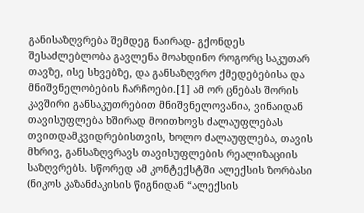განისაზღვრება შემდეგ ნაირად- გქონდეს შესაძლებლობა გავლენა მოახდინო როგორც საკუთარ თავზე, ისე სხვებზე, და განსაზღვრო ქმედებებისა და მნიშვნელობების ჩარჩოები.[1] ამ ორ ცნებას შორის კავშირი განსაკუთრებით მნიშვნელოვანია, ვინაიდან თავისუფლება ხშირად მოითხოვს ძალაუფლებას თვითდამკვიდრებისთვის, ხოლო ძალაუფლება, თავის მხრივ, განსაზღვრავს თავისუფლების რეალიზაციის საზღვრებს. სწორედ ამ კონტექსტში ალექსის ზორბასი (ნიკოს კაზანძაკისის წიგნიდან “ალექსის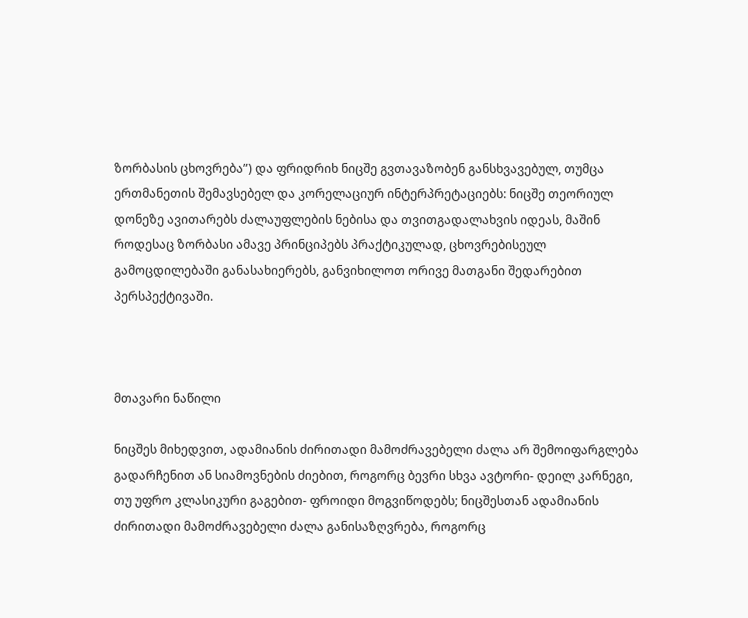ზორბასის ცხოვრება”) და ფრიდრიხ ნიცშე გვთავაზობენ განსხვავებულ, თუმცა  ერთმანეთის შემავსებელ და კორელაციურ ინტერპრეტაციებს: ნიცშე თეორიულ დონეზე ავითარებს ძალაუფლების ნებისა და თვითგადალახვის იდეას, მაშინ როდესაც ზორბასი ამავე პრინციპებს პრაქტიკულად, ცხოვრებისეულ გამოცდილებაში განასახიერებს, განვიხილოთ ორივე მათგანი შედარებით პერსპექტივაში.



მთავარი ნაწილი

ნიცშეს მიხედვით, ადამიანის ძირითადი მამოძრავებელი ძალა არ შემოიფარგლება გადარჩენით ან სიამოვნების ძიებით, როგორც ბევრი სხვა ავტორი- დეილ კარნეგი, თუ უფრო კლასიკური გაგებით- ფროიდი მოგვიწოდებს; ნიცშესთან ადამიანის ძირითადი მამოძრავებელი ძალა განისაზღვრება, როგორც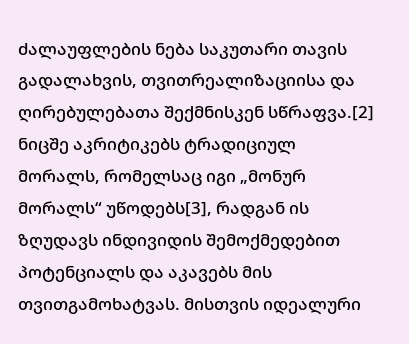ძალაუფლების ნება საკუთარი თავის გადალახვის, თვითრეალიზაციისა და ღირებულებათა შექმნისკენ სწრაფვა.[2] ნიცშე აკრიტიკებს ტრადიციულ მორალს, რომელსაც იგი „მონურ მორალს“ უწოდებს[3], რადგან ის ზღუდავს ინდივიდის შემოქმედებით პოტენციალს და აკავებს მის თვითგამოხატვას. მისთვის იდეალური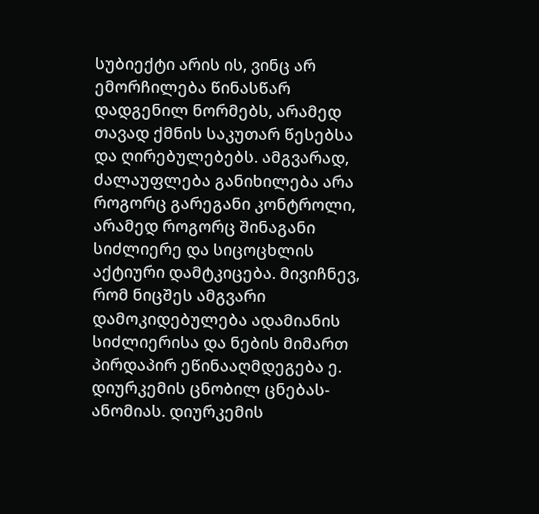სუბიექტი არის ის, ვინც არ ემორჩილება წინასწარ დადგენილ ნორმებს, არამედ თავად ქმნის საკუთარ წესებსა და ღირებულებებს. ამგვარად, ძალაუფლება განიხილება არა როგორც გარეგანი კონტროლი, არამედ როგორც შინაგანი სიძლიერე და სიცოცხლის აქტიური დამტკიცება. მივიჩნევ, რომ ნიცშეს ამგვარი დამოკიდებულება ადამიანის სიძლიერისა და ნების მიმართ პირდაპირ ეწინააღმდეგება ე. დიურკემის ცნობილ ცნებას- ანომიას. დიურკემის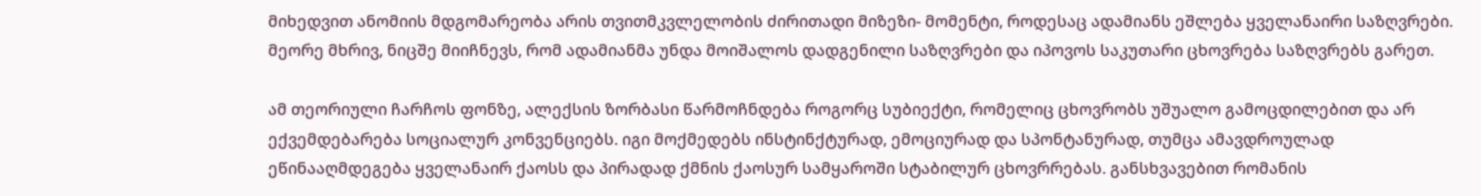მიხედვით ანომიის მდგომარეობა არის თვითმკვლელობის ძირითადი მიზეზი- მომენტი, როდესაც ადამიანს ეშლება ყველანაირი საზღვრები. მეორე მხრივ, ნიცშე მიიჩნევს, რომ ადამიანმა უნდა მოიშალოს დადგენილი საზღვრები და იპოვოს საკუთარი ცხოვრება საზღვრებს გარეთ.

ამ თეორიული ჩარჩოს ფონზე, ალექსის ზორბასი წარმოჩნდება როგორც სუბიექტი, რომელიც ცხოვრობს უშუალო გამოცდილებით და არ ექვემდებარება სოციალურ კონვენციებს. იგი მოქმედებს ინსტინქტურად, ემოციურად და სპონტანურად, თუმცა ამავდროულად ეწინააღმდეგება ყველანაირ ქაოსს და პირადად ქმნის ქაოსურ სამყაროში სტაბილურ ცხოვრრებას. განსხვავებით რომანის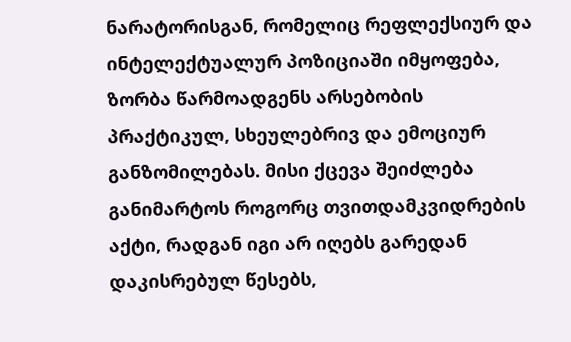ნარატორისგან, რომელიც რეფლექსიურ და ინტელექტუალურ პოზიციაში იმყოფება, ზორბა წარმოადგენს არსებობის პრაქტიკულ, სხეულებრივ და ემოციურ განზომილებას. მისი ქცევა შეიძლება განიმარტოს როგორც თვითდამკვიდრების აქტი, რადგან იგი არ იღებს გარედან დაკისრებულ წესებს,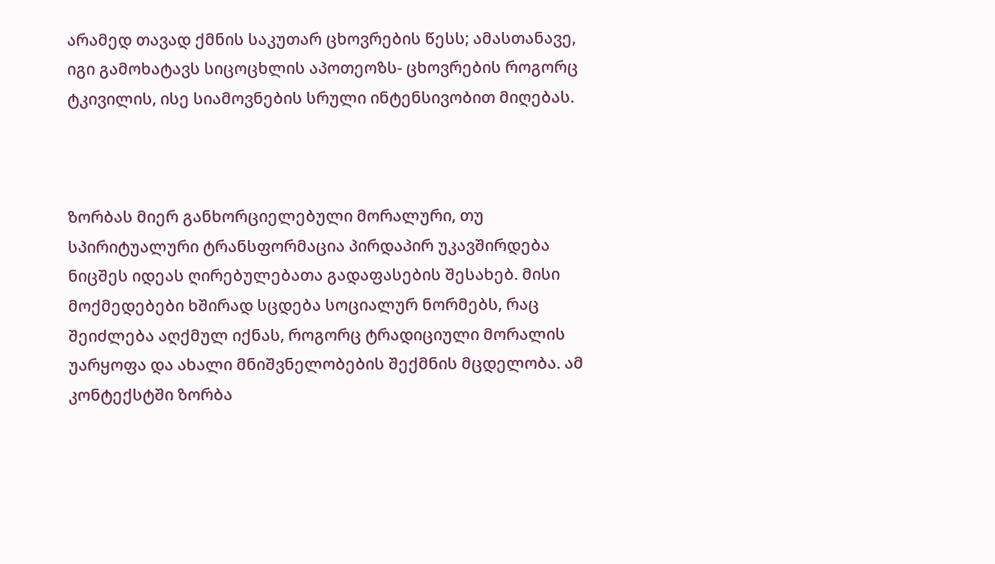არამედ თავად ქმნის საკუთარ ცხოვრების წესს; ამასთანავე, იგი გამოხატავს სიცოცხლის აპოთეოზს- ცხოვრების როგორც ტკივილის, ისე სიამოვნების სრული ინტენსივობით მიღებას.



ზორბას მიერ განხორციელებული მორალური, თუ სპირიტუალური ტრანსფორმაცია პირდაპირ უკავშირდება ნიცშეს იდეას ღირებულებათა გადაფასების შესახებ. მისი მოქმედებები ხშირად სცდება სოციალურ ნორმებს, რაც შეიძლება აღქმულ იქნას, როგორც ტრადიციული მორალის უარყოფა და ახალი მნიშვნელობების შექმნის მცდელობა. ამ კონტექსტში ზორბა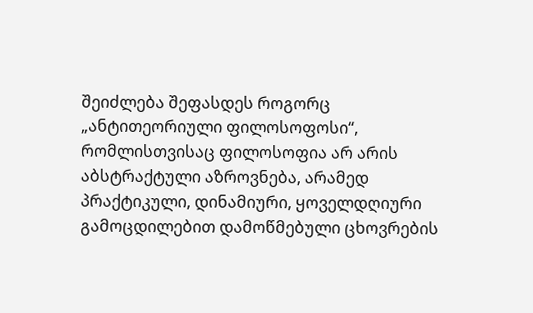შეიძლება შეფასდეს როგორც „ანტითეორიული ფილოსოფოსი“, რომლისთვისაც ფილოსოფია არ არის აბსტრაქტული აზროვნება, არამედ პრაქტიკული, დინამიური, ყოველდღიური გამოცდილებით დამოწმებული ცხოვრების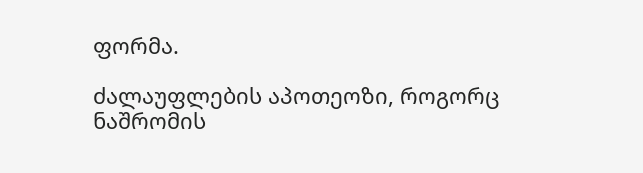ფორმა.

ძალაუფლების აპოთეოზი, როგორც ნაშრომის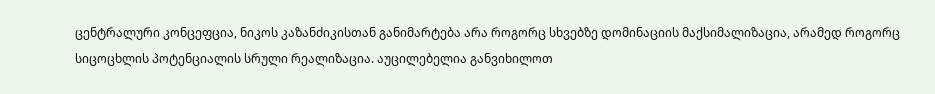ცენტრალური კონცეფცია, ნიკოს კაზანძიკისთან განიმარტება არა როგორც სხვებზე დომინაციის მაქსიმალიზაცია, არამედ როგორც სიცოცხლის პოტენციალის სრული რეალიზაცია. აუცილებელია განვიხილოთ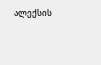ალექსის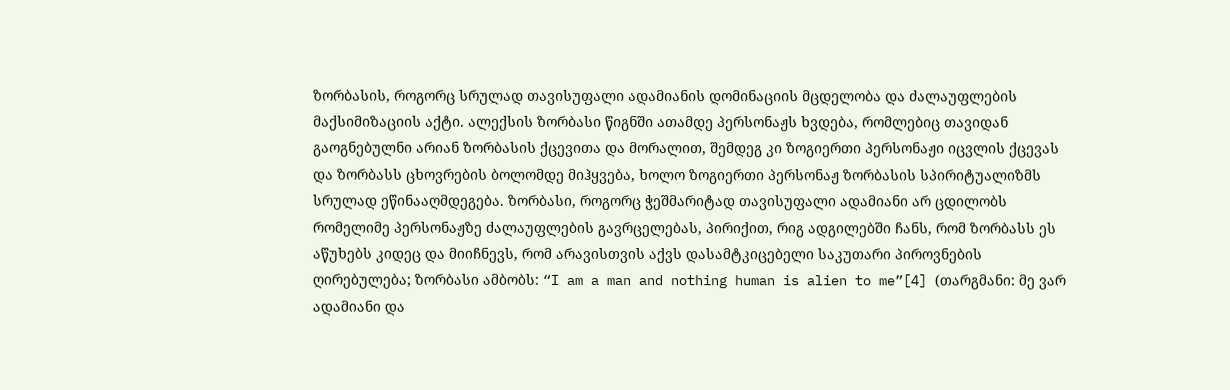ზორბასის, როგორც სრულად თავისუფალი ადამიანის დომინაციის მცდელობა და ძალაუფლების მაქსიმიზაციის აქტი. ალექსის ზორბასი წიგნში ათამდე პერსონაჟს ხვდება, რომლებიც თავიდან გაოგნებულნი არიან ზორბასის ქცევითა და მორალით, შემდეგ კი ზოგიერთი პერსონაჟი იცვლის ქცევას და ზორბასს ცხოვრების ბოლომდე მიჰყვება, ხოლო ზოგიერთი პერსონაჟ ზორბასის სპირიტუალიზმს სრულად ეწინააღმდეგება. ზორბასი, როგორც ჭეშმარიტად თავისუფალი ადამიანი არ ცდილობს რომელიმე პერსონაჟზე ძალაუფლების გავრცელებას, პირიქით, რიგ ადგილებში ჩანს, რომ ზორბასს ეს აწუხებს კიდეც და მიიჩნევს, რომ არავისთვის აქვს დასამტკიცებელი საკუთარი პიროვნების ღირებულება; ზორბასი ამბობს: “I am a man and nothing human is alien to me”[4] (თარგმანი: მე ვარ ადამიანი და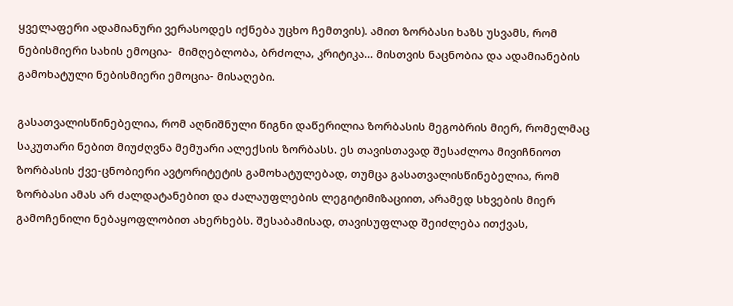ყველაფერი ადამიანური ვერასოდეს იქნება უცხო ჩემთვის). ამით ზორბასი ხაზს უსვამს, რომ ნებისმიერი სახის ემოცია-  მიმღებლობა, ბრძოლა, კრიტიკა… მისთვის ნაცნობია და ადამიანების გამოხატული ნებისმიერი ემოცია- მისაღები.

გასათვალისწინებელია, რომ აღნიშნული წიგნი დაწერილია ზორბასის მეგობრის მიერ, რომელმაც საკუთარი ნებით მიუძღვნა მემუარი ალექსის ზორბასს. ეს თავისთავად შესაძლოა მივიჩნიოთ ზორბასის ქვე-ცნობიერი ავტორიტეტის გამოხატულებად, თუმცა გასათვალისწინებელია, რომ ზორბასი ამას არ ძალდატანებით და ძალაუფლების ლეგიტიმიზაციით, არამედ სხვების მიერ გამოჩენილი ნებაყოფლობით ახერხებს. შესაბამისად, თავისუფლად შეიძლება ითქვას,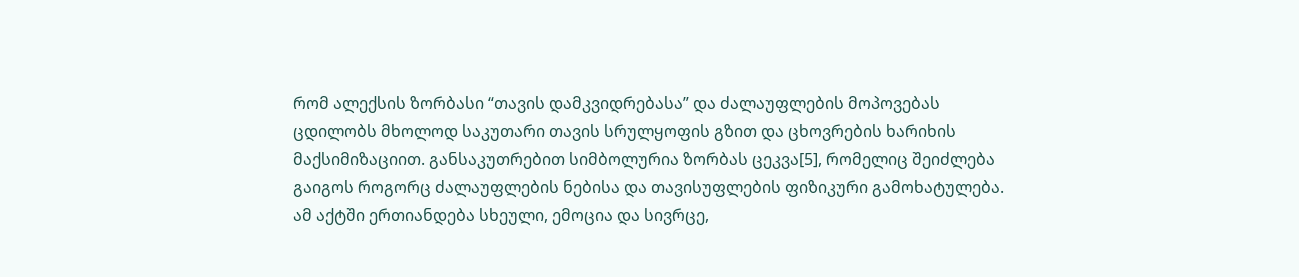რომ ალექსის ზორბასი “თავის დამკვიდრებასა” და ძალაუფლების მოპოვებას ცდილობს მხოლოდ საკუთარი თავის სრულყოფის გზით და ცხოვრების ხარიხის მაქსიმიზაციით. განსაკუთრებით სიმბოლურია ზორბას ცეკვა[5], რომელიც შეიძლება გაიგოს როგორც ძალაუფლების ნებისა და თავისუფლების ფიზიკური გამოხატულება. ამ აქტში ერთიანდება სხეული, ემოცია და სივრცე,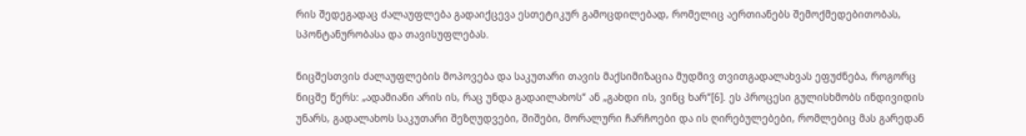რის შედეგადაც ძალაუფლება გადაიქცევა ესთეტიკურ გამოცდილებად, რომელიც აერთიანებს შემოქმედებითობას, სპონტანურობასა და თავისუფლებას.

ნიცშესთვის ძალაუფლების მოპოვება და საკუთარი თავის მაქსიმიზაცია მუდმივ თვითგადალახვას ეფუძნება, როგორც ნიცშე წერს: „ადამიანი არის ის, რაც უნდა გადაილახოს“ ან „გახდი ის, ვინც ხარ“[6]. ეს პროცესი გულისხმობს ინდივიდის უნარს, გადალახოს საკუთარი შეზღუდვები, შიშები, მორალური ჩარჩოები და ის ღირებულებები, რომლებიც მას გარედან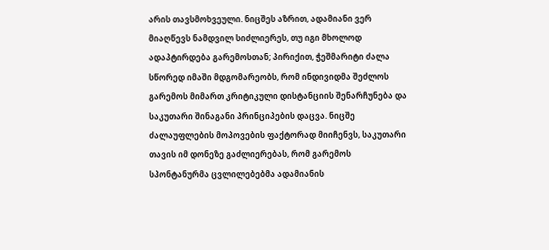არის თავსმოხვეული. ნიცშეს აზრით, ადამიანი ვერ მიაღწევს ნამდვილ სიძლიერეს, თუ იგი მხოლოდ ადაპტირდება გარემოსთან; პირიქით, ჭეშმარიტი ძალა სწორედ იმაში მდგომარეობს, რომ ინდივიდმა შეძლოს გარემოს მიმართ კრიტიკული დისტანციის შენარჩუნება და საკუთარი შინაგანი პრინციპების დაცვა. ნიცშე ძალაუფლების მოპოვების ფაქტორად მიიჩენვს, საკუთარი თავის იმ დონეზე გაძლიერებას, რომ გარემოს სპონტანურმა ცვლილებებმა ადამიანის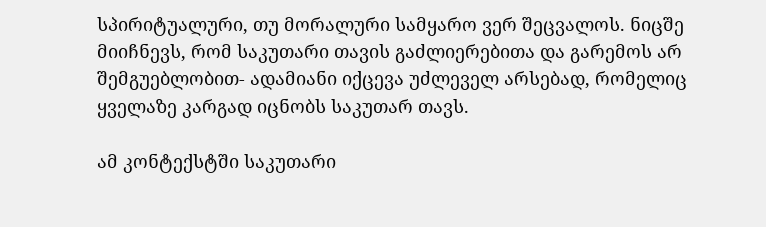სპირიტუალური, თუ მორალური სამყარო ვერ შეცვალოს. ნიცშე მიიჩნევს, რომ საკუთარი თავის გაძლიერებითა და გარემოს არ შემგუებლობით- ადამიანი იქცევა უძლეველ არსებად, რომელიც ყველაზე კარგად იცნობს საკუთარ თავს.

ამ კონტექსტში საკუთარი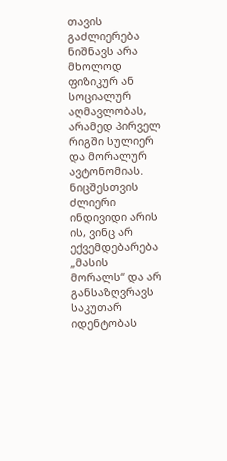თავის გაძლიერება ნიშნავს არა მხოლოდ ფიზიკურ ან სოციალურ აღმავლობას, არამედ პირველ რიგში სულიერ და მორალურ ავტონომიას. ნიცშესთვის ძლიერი ინდივიდი არის ის, ვინც არ ექვემდებარება „მასის მორალს“ და არ განსაზღვრავს საკუთარ იდენტობას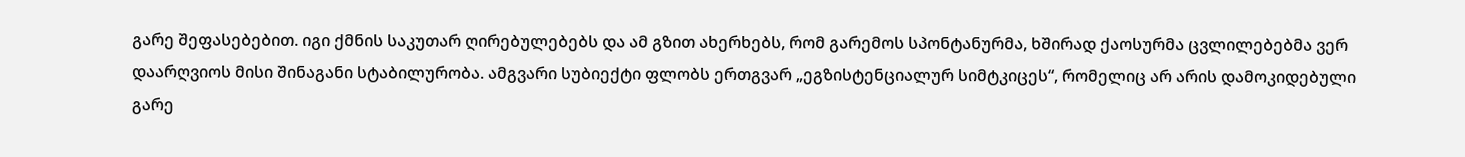გარე შეფასებებით. იგი ქმნის საკუთარ ღირებულებებს და ამ გზით ახერხებს, რომ გარემოს სპონტანურმა, ხშირად ქაოსურმა ცვლილებებმა ვერ დაარღვიოს მისი შინაგანი სტაბილურობა. ამგვარი სუბიექტი ფლობს ერთგვარ „ეგზისტენციალურ სიმტკიცეს“, რომელიც არ არის დამოკიდებული გარე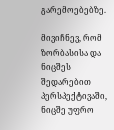გარემოებებზე.

მივიჩნევ, რომ ზორბასისა და ნიცშეს შედარებით პერსპექტივაში, ნიცშე უფრო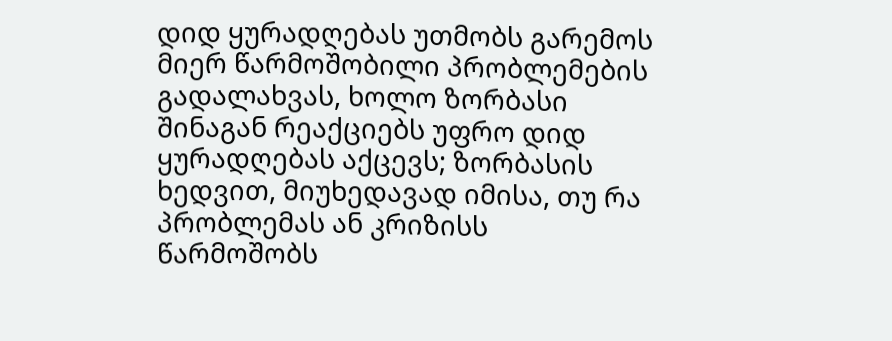დიდ ყურადღებას უთმობს გარემოს მიერ წარმოშობილი პრობლემების გადალახვას, ხოლო ზორბასი შინაგან რეაქციებს უფრო დიდ ყურადღებას აქცევს; ზორბასის ხედვით, მიუხედავად იმისა, თუ რა პრობლემას ან კრიზისს წარმოშობს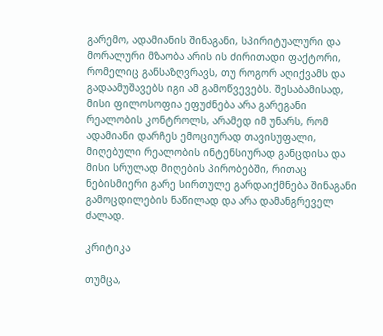გარემო, ადამიანის შინაგანი, სპირიტუალური და მორალური მზაობა არის ის ძირითადი ფაქტორი, რომელიც განსაზღვრავს, თუ როგორ აღიქვამს და გადაამუშავებს იგი ამ გამოწვევებს. შესაბამისად, მისი ფილოსოფია ეფუძნება არა გარეგანი რეალობის კონტროლს, არამედ იმ უნარს, რომ ადამიანი დარჩეს ემოციურად თავისუფალი, მიღებული რეალობის ინტენსიურად განცდისა და მისი სრულად მიღების პირობებში, რითაც ნებისმიერი გარე სირთულე გარდაიქმნება შინაგანი გამოცდილების ნაწილად და არა დამანგრეველ ძალად.

კრიტიკა

თუმცა,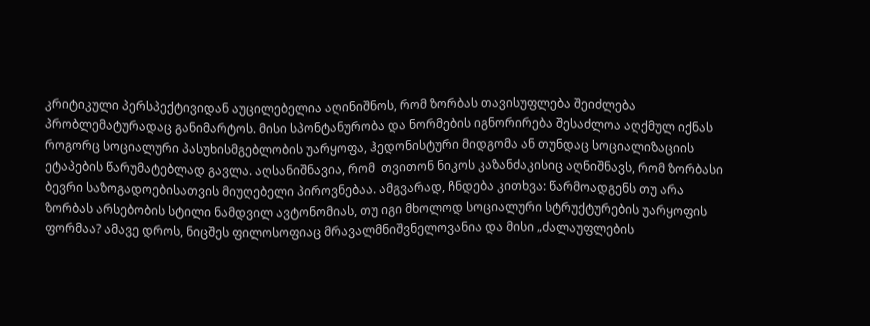კრიტიკული პერსპექტივიდან აუცილებელია აღინიშნოს, რომ ზორბას თავისუფლება შეიძლება პრობლემატურადაც განიმარტოს. მისი სპონტანურობა და ნორმების იგნორირება შესაძლოა აღქმულ იქნას როგორც სოციალური პასუხისმგებლობის უარყოფა, ჰედონისტური მიდგომა ან თუნდაც სოციალიზაციის ეტაპების წარუმატებლად გავლა. აღსანიშნავია, რომ  თვითონ ნიკოს კაზანძაკისიც აღნიშნავს, რომ ზორბასი ბევრი საზოგადოებისათვის მიუღებელი პიროვნებაა. ამგვარად, ჩნდება კითხვა: წარმოადგენს თუ არა ზორბას არსებობის სტილი ნამდვილ ავტონომიას, თუ იგი მხოლოდ სოციალური სტრუქტურების უარყოფის ფორმაა? ამავე დროს, ნიცშეს ფილოსოფიაც მრავალმნიშვნელოვანია და მისი „ძალაუფლების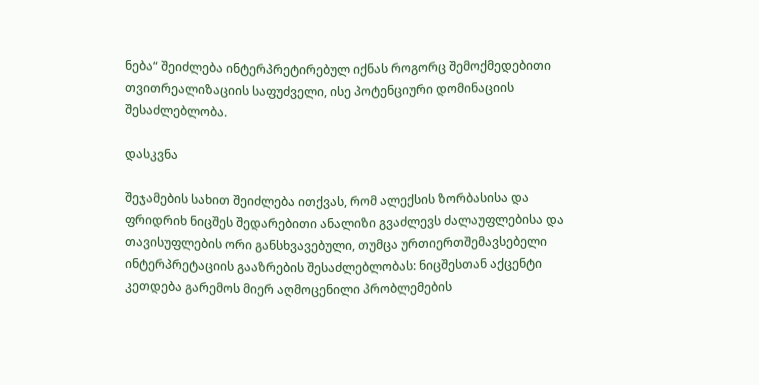ნება“ შეიძლება ინტერპრეტირებულ იქნას როგორც შემოქმედებითი თვითრეალიზაციის საფუძველი, ისე პოტენციური დომინაციის შესაძლებლობა.

დასკვნა

შეჯამების სახით შეიძლება ითქვას, რომ ალექსის ზორბასისა და ფრიდრიხ ნიცშეს შედარებითი ანალიზი გვაძლევს ძალაუფლებისა და თავისუფლების ორი განსხვავებული, თუმცა ურთიერთშემავსებელი ინტერპრეტაციის გააზრების შესაძლებლობას: ნიცშესთან აქცენტი კეთდება გარემოს მიერ აღმოცენილი პრობლემების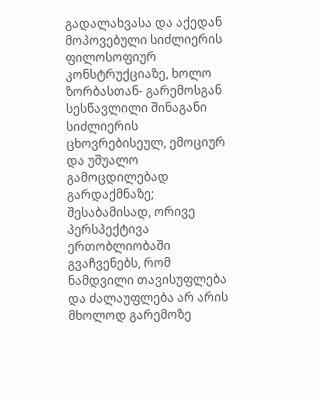გადალახვასა და აქედან მოპოვებული სიძლიერის ფილოსოფიურ კონსტრუქციაზე, ხოლო ზორბასთან- გარემოსგან სესწავლილი შინაგანი სიძლიერის ცხოვრებისეულ, ემოციურ და უშუალო გამოცდილებად გარდაქმნაზე; შესაბამისად, ორივე პერსპექტივა ერთობლიობაში გვაჩვენებს, რომ ნამდვილი თავისუფლება და ძალაუფლება არ არის მხოლოდ გარემოზე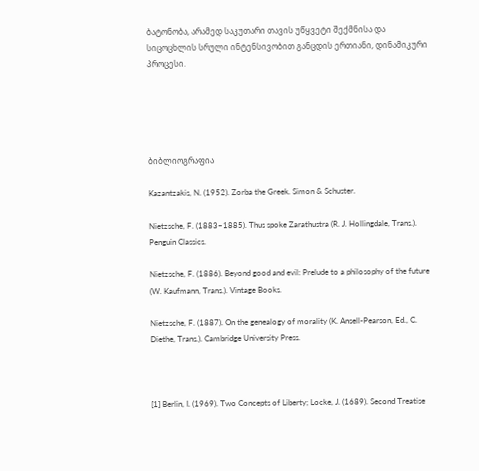ბატონობა, არამედ საკუთარი თავის უწყვეტი შექმნისა და სიცოცხლის სრული ინტენსივობით განცდის ერთიანი, დინამიკური პროცესი.





ბიბლიოგრაფია

Kazantzakis, N. (1952). Zorba the Greek. Simon & Schuster.

Nietzsche, F. (1883–1885). Thus spoke Zarathustra (R. J. Hollingdale, Trans.). Penguin Classics.

Nietzsche, F. (1886). Beyond good and evil: Prelude to a philosophy of the future (W. Kaufmann, Trans.). Vintage Books.

Nietzsche, F. (1887). On the genealogy of morality (K. Ansell-Pearson, Ed., C. Diethe, Trans.). Cambridge University Press.



[1] Berlin, I. (1969). Two Concepts of Liberty; Locke, J. (1689). Second Treatise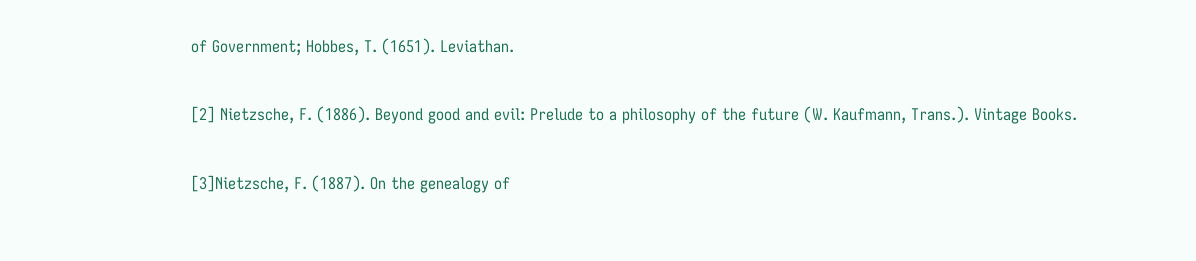of Government; Hobbes, T. (1651). Leviathan.

[2] Nietzsche, F. (1886). Beyond good and evil: Prelude to a philosophy of the future (W. Kaufmann, Trans.). Vintage Books.

[3]Nietzsche, F. (1887). On the genealogy of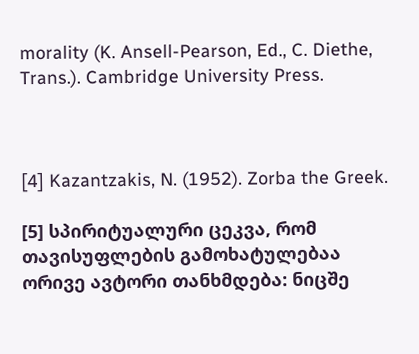morality (K. Ansell-Pearson, Ed., C. Diethe, Trans.). Cambridge University Press.



[4] Kazantzakis, N. (1952). Zorba the Greek.

[5] სპირიტუალური ცეკვა, რომ თავისუფლების გამოხატულებაა ორივე ავტორი თანხმდება: ნიცშე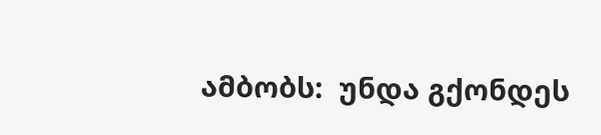ამბობს:  უნდა გქონდეს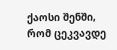ქაოსი შენში, რომ ცეკვავდე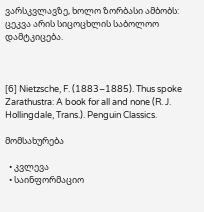ვარსკვლავზე, ხოლო ზორბასი ამბობს: ცეკვა არის სიცოცხლის საბოლოო დამტკიცება.



[6] Nietzsche, F. (1883–1885). Thus spoke Zarathustra: A book for all and none (R. J. Hollingdale, Trans.). Penguin Classics.

მომსახურება

  • კვლევა
  • საინფორმაციო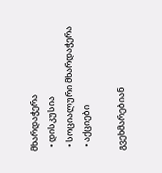მხარდაჭერა
  • დისკუსია
  • სოციალური მხარდაჭერა
  • აქციები

გვეხმარებიან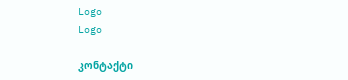Logo
Logo

კონტაქტი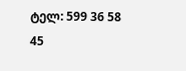ტელ: 599 36 58 45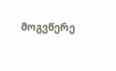მოგვწერე